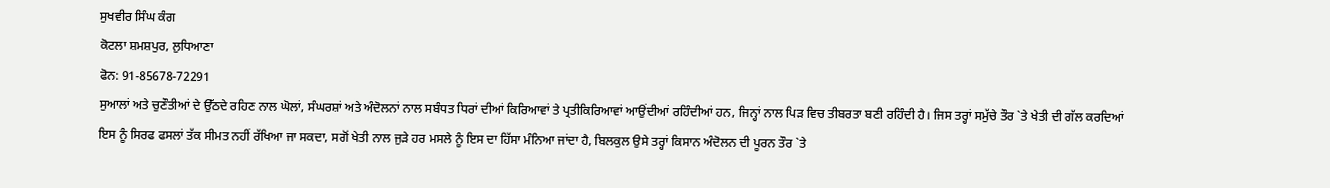ਸੁਖਵੀਰ ਸਿੰਘ ਕੰਗ
ਕੋਟਲਾ ਸ਼ਮਸ਼ਪੁਰ, ਲੁਧਿਆਣਾ
ਫੋਨ: 91-85678-72291
ਸੁਆਲਾਂ ਅਤੇ ਚੁਣੌਤੀਆਂ ਦੇ ਉੱਠਦੇ ਰਹਿਣ ਨਾਲ ਘੋਲਾਂ, ਸੰਘਰਸ਼ਾਂ ਅਤੇ ਅੰਦੋਲਨਾਂ ਨਾਲ ਸਬੰਧਤ ਧਿਰਾਂ ਦੀਆਂ ਕਿਰਿਆਵਾਂ ਤੇ ਪ੍ਰਤੀਕਿਰਿਆਵਾਂ ਆਉਂਦੀਆਂ ਰਹਿੰਦੀਆਂ ਹਨ, ਜਿਨ੍ਹਾਂ ਨਾਲ ਪਿੜ ਵਿਚ ਤੀਬਰਤਾ ਬਣੀ ਰਹਿੰਦੀ ਹੈ। ਜਿਸ ਤਰ੍ਹਾਂ ਸਮੁੱਚੇ ਤੌਰ `ਤੇ ਖੇਤੀ ਦੀ ਗੱਲ ਕਰਦਿਆਂ ਇਸ ਨੂੰ ਸਿਰਫ ਫਸਲਾਂ ਤੱਕ ਸੀਮਤ ਨਹੀਂ ਰੱਖਿਆ ਜਾ ਸਕਦਾ, ਸਗੋਂ ਖੇਤੀ ਨਾਲ ਜੁੜੇ ਹਰ ਮਸਲੇ ਨੂੰ ਇਸ ਦਾ ਹਿੱਸਾ ਮੰਨਿਆ ਜਾਂਦਾ ਹੈ, ਬਿਲਕੁਲ ਉਸੇ ਤਰ੍ਹਾਂ ਕਿਸਾਨ ਅੰਦੋਲਨ ਦੀ ਪੂਰਨ ਤੌਰ `ਤੇ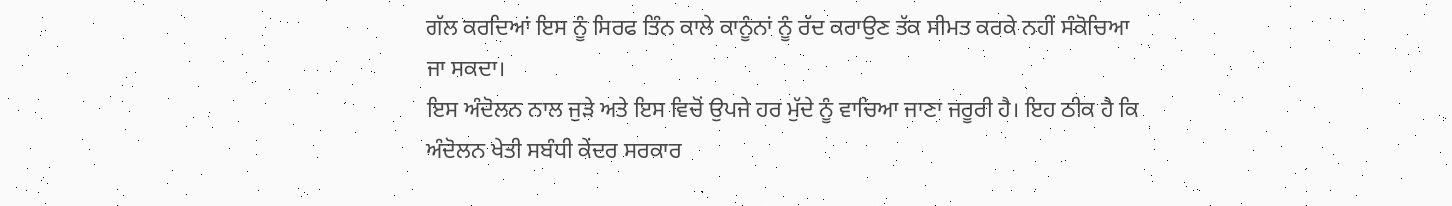ਗੱਲ ਕਰਦਿਆਂ ਇਸ ਨੂੰ ਸਿਰਫ ਤਿੰਨ ਕਾਲੇ ਕਾਨੂੰਨਾਂ ਨੂੰ ਰੱਦ ਕਰਾਉਣ ਤੱਕ ਸੀਮਤ ਕਰਕੇ ਨਹੀਂ ਸੰਕੋਚਿਆ ਜਾ ਸਕਦਾ।
ਇਸ ਅੰਦੋਲਨ ਨਾਲ ਜੁੜੇ ਅਤੇ ਇਸ ਵਿਚੋਂ ਉਪਜੇ ਹਰ ਮੁੱਦੇ ਨੂੰ ਵਾਚਿਆ ਜਾਣਾ ਜਰੂਰੀ ਹੈ। ਇਹ ਠੀਕ ਹੈ ਕਿ ਅੰਦੋਲਨ ਖੇਤੀ ਸਬੰਧੀ ਕੇਂਦਰ ਸਰਕਾਰ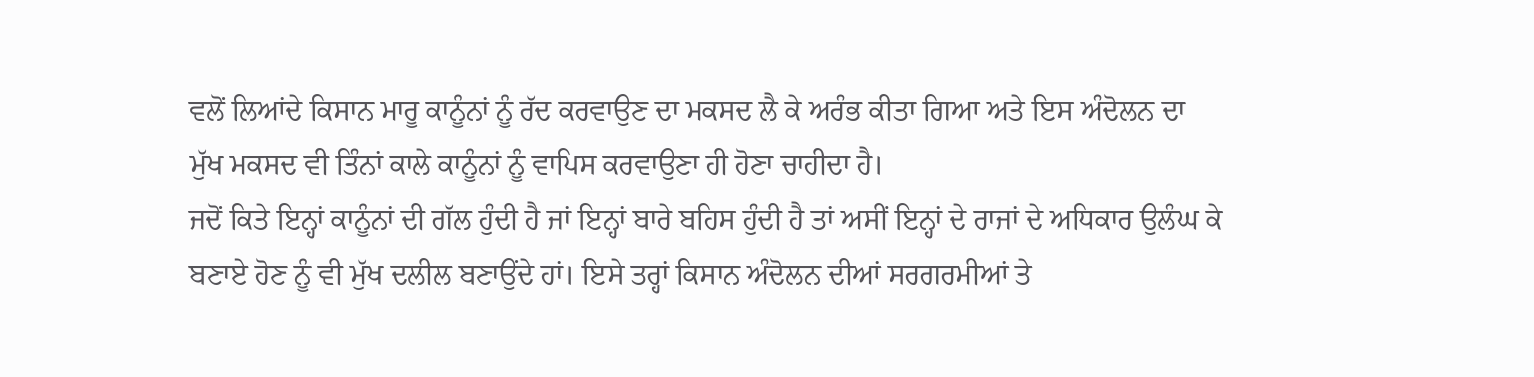ਵਲੋਂ ਲਿਆਂਦੇ ਕਿਸਾਨ ਮਾਰੂ ਕਾਨੂੰਨਾਂ ਨੂੰ ਰੱਦ ਕਰਵਾਉਣ ਦਾ ਮਕਸਦ ਲੈ ਕੇ ਅਰੰਭ ਕੀਤਾ ਗਿਆ ਅਤੇ ਇਸ ਅੰਦੋਲਨ ਦਾ ਮੁੱਖ ਮਕਸਦ ਵੀ ਤਿੰਨਾਂ ਕਾਲੇ ਕਾਨੂੰਨਾਂ ਨੂੰ ਵਾਪਿਸ ਕਰਵਾਉਣਾ ਹੀ ਹੋਣਾ ਚਾਹੀਦਾ ਹੈ।
ਜਦੋਂ ਕਿਤੇ ਇਨ੍ਹਾਂ ਕਾਨੂੰਨਾਂ ਦੀ ਗੱਲ ਹੁੰਦੀ ਹੈ ਜਾਂ ਇਨ੍ਹਾਂ ਬਾਰੇ ਬਹਿਸ ਹੁੰਦੀ ਹੈ ਤਾਂ ਅਸੀਂ ਇਨ੍ਹਾਂ ਦੇ ਰਾਜਾਂ ਦੇ ਅਧਿਕਾਰ ਉਲੰਘ ਕੇ ਬਣਾਏ ਹੋਣ ਨੂੰ ਵੀ ਮੁੱਖ ਦਲੀਲ ਬਣਾਉਂਦੇ ਹਾਂ। ਇਸੇ ਤਰ੍ਹਾਂ ਕਿਸਾਨ ਅੰਦੋਲਨ ਦੀਆਂ ਸਰਗਰਮੀਆਂ ਤੇ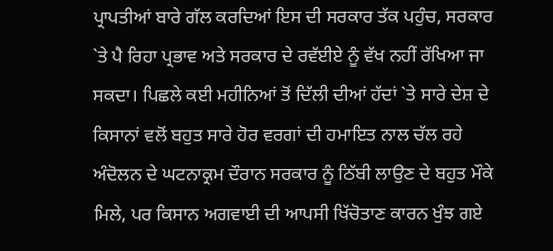ਪ੍ਰਾਪਤੀਆਂ ਬਾਰੇ ਗੱਲ ਕਰਦਿਆਂ ਇਸ ਦੀ ਸਰਕਾਰ ਤੱਕ ਪਹੁੰਚ, ਸਰਕਾਰ `ਤੇ ਪੈ ਰਿਹਾ ਪ੍ਰਭਾਵ ਅਤੇ ਸਰਕਾਰ ਦੇ ਰਵੱਈਏ ਨੂੰ ਵੱਖ ਨਹੀਂ ਰੱਖਿਆ ਜਾ ਸਕਦਾ। ਪਿਛਲੇ ਕਈ ਮਹੀਨਿਆਂ ਤੋਂ ਦਿੱਲੀ ਦੀਆਂ ਹੱਦਾਂ `ਤੇ ਸਾਰੇ ਦੇਸ਼ ਦੇ ਕਿਸਾਨਾਂ ਵਲੋਂ ਬਹੁਤ ਸਾਰੇ ਹੋਰ ਵਰਗਾਂ ਦੀ ਹਮਾਇਤ ਨਾਲ ਚੱਲ ਰਹੇ ਅੰਦੋਲਨ ਦੇ ਘਟਨਾਕ੍ਰਮ ਦੌਰਾਨ ਸਰਕਾਰ ਨੂੰ ਠਿੱਬੀ ਲਾਉਣ ਦੇ ਬਹੁਤ ਮੌਕੇ ਮਿਲੇ, ਪਰ ਕਿਸਾਨ ਅਗਵਾਈ ਦੀ ਆਪਸੀ ਖਿੱਚੋਤਾਣ ਕਾਰਨ ਖੁੰਝ ਗਏ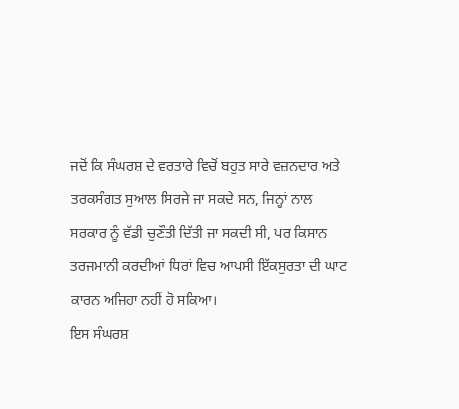ਜਦੋਂ ਕਿ ਸੰਘਰਸ਼ ਦੇ ਵਰਤਾਰੇ ਵਿਚੋਂ ਬਹੁਤ ਸਾਰੇ ਵਜ਼ਨਦਾਰ ਅਤੇ ਤਰਕਸੰਗਤ ਸੁਆਲ ਸਿਰਜੇ ਜਾ ਸਕਦੇ ਸਨ, ਜਿਨ੍ਹਾਂ ਨਾਲ ਸਰਕਾਰ ਨੂੰ ਵੱਡੀ ਚੁਣੌਤੀ ਦਿੱਤੀ ਜਾ ਸਕਦੀ ਸੀ, ਪਰ ਕਿਸਾਨ ਤਰਜਮਾਨੀ ਕਰਦੀਆਂ ਧਿਰਾਂ ਵਿਚ ਆਪਸੀ ਇੱਕਸੁਰਤਾ ਦੀ ਘਾਟ ਕਾਰਨ ਅਜਿਹਾ ਨਹੀਂ ਹੋ ਸਕਿਆ।
ਇਸ ਸੰਘਰਸ਼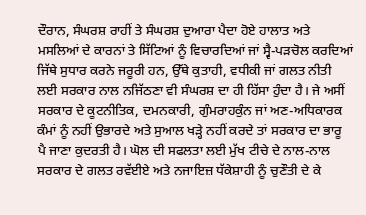ਦੌਰਾਨ, ਸੰਘਰਸ਼ ਰਾਹੀਂ ਤੇ ਸੰਘਰਸ਼ ਦੁਆਰਾ ਪੈਦਾ ਹੋਏ ਹਾਲਾਤ ਅਤੇ ਮਸਲਿਆਂ ਦੇ ਕਾਰਨਾਂ ਤੇ ਸਿੱਟਿਆਂ ਨੂੰ ਵਿਚਾਰਦਿਆਂ ਜਾਂ ਸ੍ਵੈ-ਪੜਚੋਲ ਕਰਦਿਆਂ ਜਿੱਥੇ ਸੁਧਾਰ ਕਰਨੇ ਜਰੂਰੀ ਹਨ, ਉੱਥੇ ਕੁਤਾਹੀ, ਵਧੀਕੀ ਜਾਂ ਗਲਤ ਨੀਤੀ ਲਈ ਸਰਕਾਰ ਨਾਲ ਨਜਿੱਠਣਾ ਵੀ ਸੰਘਰਸ਼ ਦਾ ਹੀ ਹਿੱਸਾ ਹੁੰਦਾ ਹੈ। ਜੇ ਅਸੀਂ ਸਰਕਾਰ ਦੇ ਕੂਟਨੀਤਿਕ, ਦਮਨਕਾਰੀ, ਗੁੰਮਰਾਹਕੁੰਨ ਜਾਂ ਅਣ-ਅਧਿਕਾਰਕ ਕੰਮਾਂ ਨੂੰ ਨਹੀਂ ਉਭਾਰਦੇ ਅਤੇ ਸੁਆਲ ਖੜ੍ਹੇ ਨਹੀਂ ਕਰਦੇ ਤਾਂ ਸਰਕਾਰ ਦਾ ਭਾਰੂ ਪੈ ਜਾਣਾ ਕੁਦਰਤੀ ਹੈ। ਘੋਲ ਦੀ ਸਫਲਤਾ ਲਈ ਮੁੱਖ ਟੀਚੇ ਦੇ ਨਾਲ-ਨਾਲ ਸਰਕਾਰ ਦੇ ਗਲਤ ਰਵੱਈਏ ਅਤੇ ਨਜਾਇਜ਼ ਧੱਕੇਸ਼ਾਹੀ ਨੂੰ ਚੁਣੌਤੀ ਦੇ ਕੇ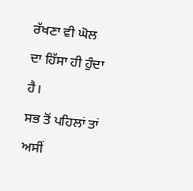ਰੱਖਣਾ ਵੀ ਘੋਲ ਦਾ ਹਿੱਸਾ ਹੀ ਹੁੰਦਾ ਹੈ।
ਸਭ ਤੋਂ ਪਹਿਲਾਂ ਤਾਂ ਅਸੀਂ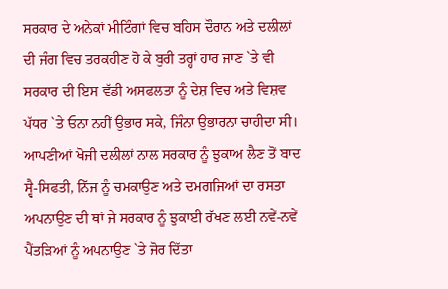ਸਰਕਾਰ ਦੇ ਅਨੇਕਾਂ ਮੀਟਿੰਗਾਂ ਵਿਚ ਬਹਿਸ ਦੌਰਾਨ ਅਤੇ ਦਲੀਲਾਂ ਦੀ ਜੰਗ ਵਿਚ ਤਰਕਹੀਣ ਹੋ ਕੇ ਬੁਰੀ ਤਰ੍ਹਾਂ ਹਾਰ ਜਾਣ `ਤੇ ਵੀ ਸਰਕਾਰ ਦੀ ਇਸ ਵੱਡੀ ਅਸਫਲਤਾ ਨੂੰ ਦੇਸ਼ ਵਿਚ ਅਤੇ ਵਿਸ਼ਵ ਪੱਧਰ `ਤੇ ਓਨਾ ਨਹੀਂ ਉਭਾਰ ਸਕੇ, ਜਿੰਨਾ ਉਭਾਰਨਾ ਚਾਹੀਦਾ ਸੀ। ਆਪਣੀਆਂ ਖੋਜੀ ਦਲੀਲਾਂ ਨਾਲ ਸਰਕਾਰ ਨੂੰ ਝੁਕਾਅ ਲੈਣ ਤੋਂ ਬਾਦ ਸ੍ਵੈ-ਸਿਫਤੀ, ਨਿੱਜ ਨੂੰ ਚਮਕਾਉਣ ਅਤੇ ਦਮਗਜਿਆਂ ਦਾ ਰਸਤਾ ਅਪਨਾਉਣ ਦੀ ਥਾਂ ਜੇ ਸਰਕਾਰ ਨੂੰ ਝੁਕਾਈ ਰੱਖਣ ਲਈ ਨਵੇਂ-ਨਵੇਂ ਪੈਂਤੜਿਆਂ ਨੂੰ ਅਪਨਾਉਣ `ਤੇ ਜੋਰ ਦਿੱਤਾ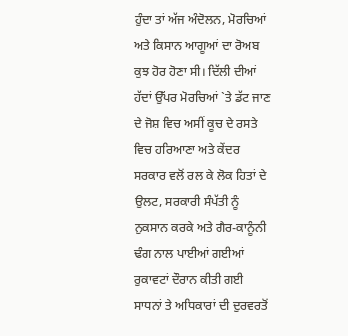ਹੁੰਦਾ ਤਾਂ ਅੱਜ ਅੰਦੋਲਨ, ਮੋਰਚਿਆਂ ਅਤੇ ਕਿਸਾਨ ਆਗੂਆਂ ਦਾ ਰੋਅਬ ਕੁਝ ਹੋਰ ਹੋਣਾ ਸੀ। ਦਿੱਲੀ ਦੀਆਂ ਹੱਦਾਂ ਉੱਪਰ ਮੋਰਚਿਆਂ `ਤੇ ਡੱਟ ਜਾਣ ਦੇ ਜੋਸ਼ ਵਿਚ ਅਸੀਂ ਕੂਚ ਦੇ ਰਸਤੇ ਵਿਚ ਹਰਿਆਣਾ ਅਤੇ ਕੇਂਦਰ ਸਰਕਾਰ ਵਲੋਂ ਰਲ ਕੇ ਲੋਕ ਹਿਤਾਂ ਦੇ ਉਲਟ, ਸਰਕਾਰੀ ਸੰਪੱਤੀ ਨੂੰ ਨੁਕਸਾਨ ਕਰਕੇ ਅਤੇ ਗੈਰ-ਕਾਨੂੰਨੀ ਢੰਗ ਨਾਲ ਪਾਈਆਂ ਗਈਆਂ ਰੁਕਾਵਟਾਂ ਦੌਰਾਨ ਕੀਤੀ ਗਈ ਸਾਧਨਾਂ ਤੇ ਅਧਿਕਾਰਾਂ ਦੀ ਦੁਰਵਰਤੋਂ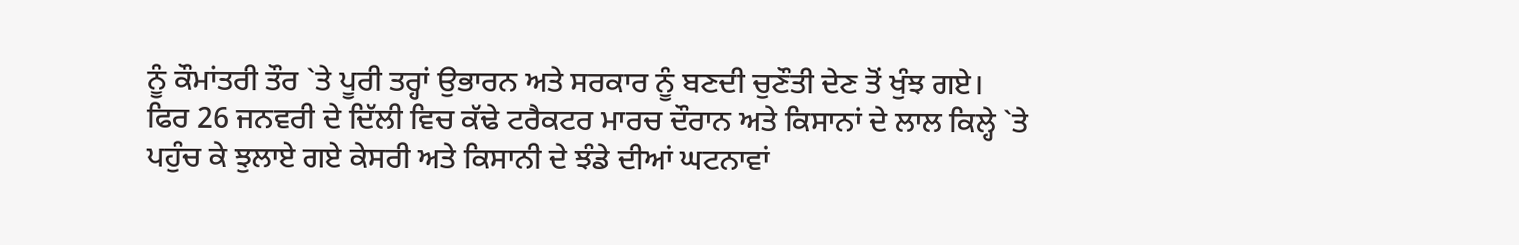ਨੂੰ ਕੌਮਾਂਤਰੀ ਤੌਰ `ਤੇ ਪੂਰੀ ਤਰ੍ਹਾਂ ਉਭਾਰਨ ਅਤੇ ਸਰਕਾਰ ਨੂੰ ਬਣਦੀ ਚੁਣੌਤੀ ਦੇਣ ਤੋਂ ਖੁੰਝ ਗਏ।
ਫਿਰ 26 ਜਨਵਰੀ ਦੇ ਦਿੱਲੀ ਵਿਚ ਕੱਢੇ ਟਰੈਕਟਰ ਮਾਰਚ ਦੌਰਾਨ ਅਤੇ ਕਿਸਾਨਾਂ ਦੇ ਲਾਲ ਕਿਲ੍ਹੇ `ਤੇ ਪਹੁੰਚ ਕੇ ਝੁਲਾਏ ਗਏ ਕੇਸਰੀ ਅਤੇ ਕਿਸਾਨੀ ਦੇ ਝੰਡੇ ਦੀਆਂ ਘਟਨਾਵਾਂ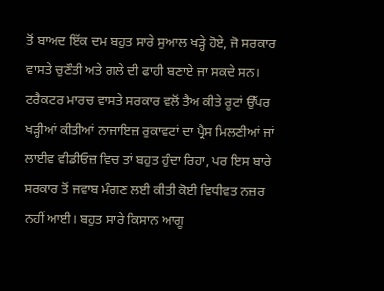ਤੋਂ ਬਾਅਦ ਇੱਕ ਦਮ ਬਹੁਤ ਸਾਰੇ ਸੁਆਲ ਖੜ੍ਹੇ ਹੋਏ, ਜੋ ਸਰਕਾਰ ਵਾਸਤੇ ਚੁਣੌਤੀ ਅਤੇ ਗਲੇ ਦੀ ਫਾਹੀ ਬਣਾਏ ਜਾ ਸਕਦੇ ਸਨ। ਟਰੈਕਟਰ ਮਾਰਚ ਵਾਸਤੇ ਸਰਕਾਰ ਵਲੋਂ ਤੈਅ ਕੀਤੇ ਰੂਟਾਂ ਉੱਪਰ ਖੜ੍ਹੀਆਂ ਕੀਤੀਆਂ ਨਾਜਾਇਜ਼ ਰੁਕਾਵਟਾਂ ਦਾ ਪ੍ਰੈਸ ਮਿਲਣੀਆਂ ਜਾਂ ਲਾਈਵ ਵੀਡੀਓਜ਼ ਵਿਚ ਤਾਂ ਬਹੁਤ ਹੁੰਦਾ ਰਿਹਾ, ਪਰ ਇਸ ਬਾਰੇ ਸਰਕਾਰ ਤੋਂ ਜਵਾਬ ਮੰਗਣ ਲਈ ਕੀਤੀ ਕੋਈ ਵਿਧੀਵਤ ਨਜ਼ਰ ਨਹੀਂ ਆਈ। ਬਹੁਤ ਸਾਰੇ ਕਿਸਾਨ ਆਗੂ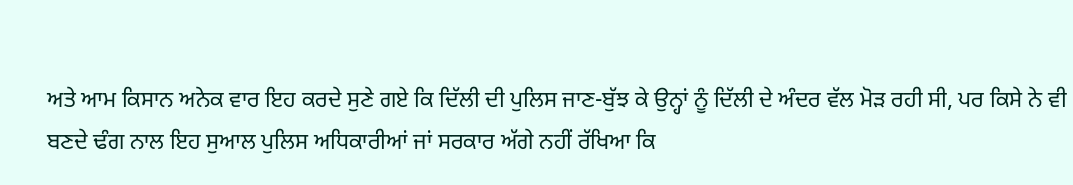ਅਤੇ ਆਮ ਕਿਸਾਨ ਅਨੇਕ ਵਾਰ ਇਹ ਕਰਦੇ ਸੁਣੇ ਗਏ ਕਿ ਦਿੱਲੀ ਦੀ ਪੁਲਿਸ ਜਾਣ-ਬੁੱਝ ਕੇ ਉਨ੍ਹਾਂ ਨੂੰ ਦਿੱਲੀ ਦੇ ਅੰਦਰ ਵੱਲ ਮੋੜ ਰਹੀ ਸੀ, ਪਰ ਕਿਸੇ ਨੇ ਵੀ ਬਣਦੇ ਢੰਗ ਨਾਲ ਇਹ ਸੁਆਲ ਪੁਲਿਸ ਅਧਿਕਾਰੀਆਂ ਜਾਂ ਸਰਕਾਰ ਅੱਗੇ ਨਹੀਂ ਰੱਖਿਆ ਕਿ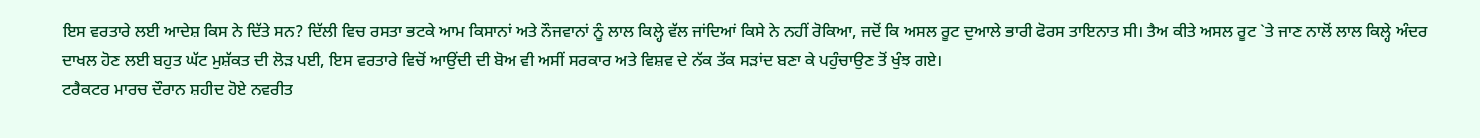ਇਸ ਵਰਤਾਰੇ ਲਈ ਆਦੇਸ਼ ਕਿਸ ਨੇ ਦਿੱਤੇ ਸਨ? ਦਿੱਲੀ ਵਿਚ ਰਸਤਾ ਭਟਕੇ ਆਮ ਕਿਸਾਨਾਂ ਅਤੇ ਨੌਜਵਾਨਾਂ ਨੂੰ ਲਾਲ ਕਿਲ੍ਹੇ ਵੱਲ ਜਾਂਦਿਆਂ ਕਿਸੇ ਨੇ ਨਹੀਂ ਰੋਕਿਆ, ਜਦੋਂ ਕਿ ਅਸਲ ਰੂਟ ਦੁਆਲੇ ਭਾਰੀ ਫੋਰਸ ਤਾਇਨਾਤ ਸੀ। ਤੈਅ ਕੀਤੇ ਅਸਲ ਰੂਟ `ਤੇ ਜਾਣ ਨਾਲੋਂ ਲਾਲ ਕਿਲ੍ਹੇ ਅੰਦਰ ਦਾਖਲ ਹੋਣ ਲਈ ਬਹੁਤ ਘੱਟ ਮੁਸ਼ੱਕਤ ਦੀ ਲੋੜ ਪਈ, ਇਸ ਵਰਤਾਰੇ ਵਿਚੋਂ ਆਉਂਦੀ ਦੀ ਬੋਅ ਵੀ ਅਸੀਂ ਸਰਕਾਰ ਅਤੇ ਵਿਸ਼ਵ ਦੇ ਨੱਕ ਤੱਕ ਸੜਾਂਦ ਬਣਾ ਕੇ ਪਹੁੰਚਾਉਣ ਤੋਂ ਖੁੰਝ ਗਏ।
ਟਰੈਕਟਰ ਮਾਰਚ ਦੌਰਾਨ ਸ਼ਹੀਦ ਹੋਏ ਨਵਰੀਤ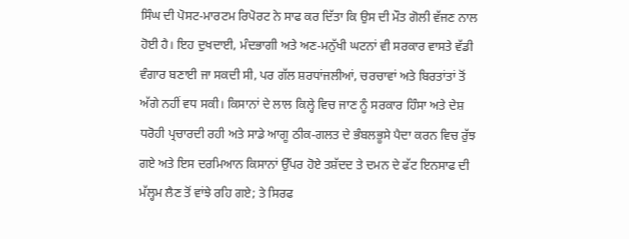ਸਿੰਘ ਦੀ ਪੋਸਟ-ਮਾਰਟਮ ਰਿਪੋਰਟ ਨੇ ਸਾਫ ਕਰ ਦਿੱਤਾ ਕਿ ਉਸ ਦੀ ਮੌਤ ਗੋਲੀ ਵੱਜਣ ਨਾਲ ਹੋਈ ਹੈ। ਇਹ ਦੁਖਦਾਈ, ਮੰਦਭਾਗੀ ਅਤੇ ਅਣ-ਮਨੁੱਖੀ ਘਟਨਾਂ ਵੀ ਸਰਕਾਰ ਵਾਸਤੇ ਵੱਡੀ ਵੰਗਾਰ ਬਣਾਈ ਜਾ ਸਕਦੀ ਸੀ, ਪਰ ਗੱਲ ਸ਼ਰਧਾਂਜਲੀਆਂ, ਚਰਚਾਵਾਂ ਅਤੇ ਬਿਰਤਾਂਤਾਂ ਤੋਂ ਅੱਗੇ ਨਹੀਂ ਵਧ ਸਕੀ। ਕਿਸਾਨਾਂ ਦੇ ਲਾਲ ਕਿਲ੍ਹੇ ਵਿਚ ਜਾਣ ਨੂੰ ਸਰਕਾਰ ਹਿੰਸਾ ਅਤੇ ਦੇਸ਼ ਧਰੋਹੀ ਪ੍ਰਚਾਰਦੀ ਰਹੀ ਅਤੇ ਸਾਡੇ ਆਗੂ ਠੀਕ-ਗਲਤ ਦੇ ਭੰਬਲਭੂਸੇ ਪੈਦਾ ਕਰਨ ਵਿਚ ਰੁੱਝ ਗਏ ਅਤੇ ਇਸ ਦਰਮਿਆਨ ਕਿਸਾਨਾਂ ਉੱਪਰ ਹੋਏ ਤਸ਼ੱਦਦ ਤੇ ਦਮਨ ਦੇ ਫੱਟ ਇਨਸਾਫ ਦੀ ਮੱਲ੍ਹਮ ਲੈਣ ਤੋਂ ਵਾਂਝੇ ਰਹਿ ਗਏ; ਤੇ ਸਿਰਫ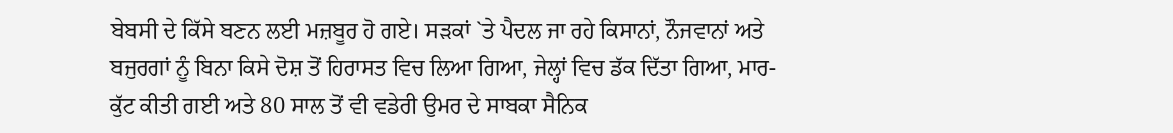ਬੇਬਸੀ ਦੇ ਕਿੱਸੇ ਬਣਨ ਲਈ ਮਜ਼ਬੂਰ ਹੋ ਗਏ। ਸੜਕਾਂ `ਤੇ ਪੈਦਲ ਜਾ ਰਹੇ ਕਿਸਾਨਾਂ, ਨੌਜਵਾਨਾਂ ਅਤੇ ਬਜੁਰਗਾਂ ਨੂੰ ਬਿਨਾ ਕਿਸੇ ਦੋਸ਼ ਤੋਂ ਹਿਰਾਸਤ ਵਿਚ ਲਿਆ ਗਿਆ, ਜੇਲ੍ਹਾਂ ਵਿਚ ਡੱਕ ਦਿੱਤਾ ਗਿਆ, ਮਾਰ-ਕੁੱਟ ਕੀਤੀ ਗਈ ਅਤੇ 80 ਸਾਲ ਤੋਂ ਵੀ ਵਡੇਰੀ ਉਮਰ ਦੇ ਸਾਬਕਾ ਸੈਨਿਕ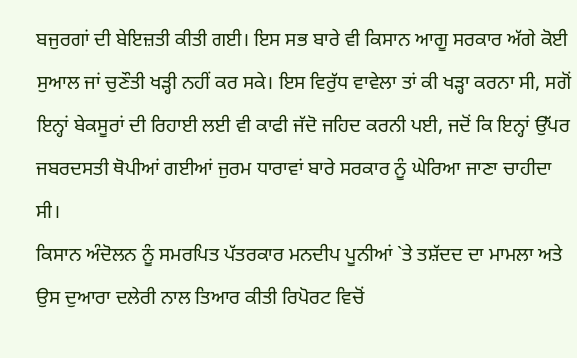ਬਜੁਰਗਾਂ ਦੀ ਬੇਇਜ਼ਤੀ ਕੀਤੀ ਗਈ। ਇਸ ਸਭ ਬਾਰੇ ਵੀ ਕਿਸਾਨ ਆਗੂ ਸਰਕਾਰ ਅੱਗੇ ਕੋਈ ਸੁਆਲ ਜਾਂ ਚੁਣੌਤੀ ਖੜ੍ਹੀ ਨਹੀਂ ਕਰ ਸਕੇ। ਇਸ ਵਿਰੁੱਧ ਵਾਵੇਲਾ ਤਾਂ ਕੀ ਖੜ੍ਹਾ ਕਰਨਾ ਸੀ, ਸਗੋਂ ਇਨ੍ਹਾਂ ਬੇਕਸੂਰਾਂ ਦੀ ਰਿਹਾਈ ਲਈ ਵੀ ਕਾਫੀ ਜੱਦੋ ਜਹਿਦ ਕਰਨੀ ਪਈ, ਜਦੋਂ ਕਿ ਇਨ੍ਹਾਂ ਉੱਪਰ ਜਬਰਦਸਤੀ ਥੋਪੀਆਂ ਗਈਆਂ ਜੁਰਮ ਧਾਰਾਵਾਂ ਬਾਰੇ ਸਰਕਾਰ ਨੂੰ ਘੇਰਿਆ ਜਾਣਾ ਚਾਹੀਦਾ ਸੀ।
ਕਿਸਾਨ ਅੰਦੋਲਨ ਨੂੰ ਸਮਰਪਿਤ ਪੱਤਰਕਾਰ ਮਨਦੀਪ ਪੂਨੀਆਂ `ਤੇ ਤਸ਼ੱਦਦ ਦਾ ਮਾਮਲਾ ਅਤੇ ਉਸ ਦੁਆਰਾ ਦਲੇਰੀ ਨਾਲ ਤਿਆਰ ਕੀਤੀ ਰਿਪੋਰਟ ਵਿਚੋਂ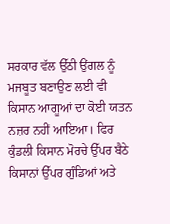ਸਰਕਾਰ ਵੱਲ ਉੱਠੀ ਉਂਗਲ ਨੂੰ ਮਜਬੂਤ ਬਣਾਉਣ ਲਈ ਵੀ ਕਿਸਾਨ ਆਗੂਆਂ ਦਾ ਕੋਈ ਯਤਨ ਨਜ਼ਰ ਨਹੀਂ ਆਇਆ। ਫਿਰ ਕੁੰਡਲੀ ਕਿਸਾਨ ਮੋਰਚੇ ਉੱਪਰ ਬੈਠੇ ਕਿਸਾਨਾਂ ਉੱਪਰ ਗੁੰਡਿਆਂ ਅਤੇ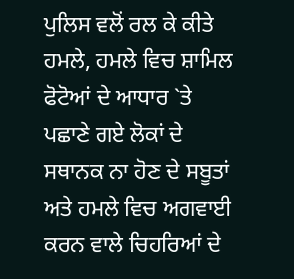ਪੁਲਿਸ ਵਲੋਂ ਰਲ ਕੇ ਕੀਤੇ ਹਮਲੇ, ਹਮਲੇ ਵਿਚ ਸ਼ਾਮਿਲ ਫੋਟੋਆਂ ਦੇ ਆਧਾਰ `ਤੇ ਪਛਾਣੇ ਗਏ ਲੋਕਾਂ ਦੇ ਸਥਾਨਕ ਨਾ ਹੋਣ ਦੇ ਸਬੂਤਾਂ ਅਤੇ ਹਮਲੇ ਵਿਚ ਅਗਵਾਈ ਕਰਨ ਵਾਲੇ ਚਿਹਰਿਆਂ ਦੇ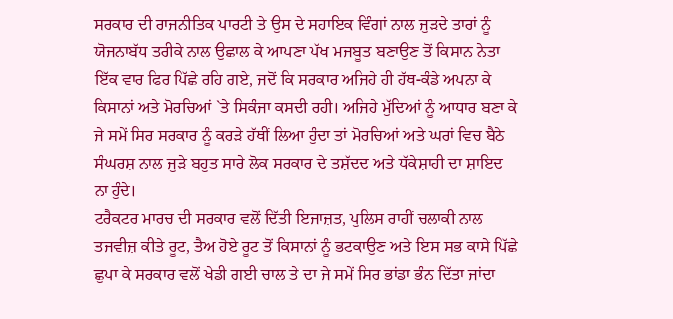ਸਰਕਾਰ ਦੀ ਰਾਜਨੀਤਿਕ ਪਾਰਟੀ ਤੇ ਉਸ ਦੇ ਸਹਾਇਕ ਵਿੰਗਾਂ ਨਾਲ ਜੁੜਦੇ ਤਾਰਾਂ ਨੂੰ ਯੋਜਨਾਬੱਧ ਤਰੀਕੇ ਨਾਲ ਉਛਾਲ ਕੇ ਆਪਣਾ ਪੱਖ ਮਜਬੂਤ ਬਣਾਉਣ ਤੋਂ ਕਿਸਾਨ ਨੇਤਾ ਇੱਕ ਵਾਰ ਫਿਰ ਪਿੱਛੇ ਰਹਿ ਗਏ, ਜਦੋਂ ਕਿ ਸਰਕਾਰ ਅਜਿਹੇ ਹੀ ਹੱਥ-ਕੰਡੇ ਅਪਨਾ ਕੇ ਕਿਸਾਨਾਂ ਅਤੇ ਮੋਰਚਿਆਂ `ਤੇ ਸਿਕੰਜਾ ਕਸਦੀ ਰਹੀ। ਅਜਿਹੇ ਮੁੱਦਿਆਂ ਨੂੰ ਆਧਾਰ ਬਣਾ ਕੇ ਜੇ ਸਮੇਂ ਸਿਰ ਸਰਕਾਰ ਨੂੰ ਕਰੜੇ ਹੱਥੀਂ ਲਿਆ ਹੁੰਦਾ ਤਾਂ ਮੋਰਚਿਆਂ ਅਤੇ ਘਰਾਂ ਵਿਚ ਬੈਠੇ ਸੰਘਰਸ਼ ਨਾਲ ਜੁੜੇ ਬਹੁਤ ਸਾਰੇ ਲੋਕ ਸਰਕਾਰ ਦੇ ਤਸ਼ੱਦਦ ਅਤੇ ਧੱਕੇਸ਼ਾਹੀ ਦਾ ਸ਼ਾਇਦ ਨਾ ਹੁੰਦੇ।
ਟਰੈਕਟਰ ਮਾਰਚ ਦੀ ਸਰਕਾਰ ਵਲੋਂ ਦਿੱਤੀ ਇਜਾਜ਼ਤ, ਪੁਲਿਸ ਰਾਹੀਂ ਚਲਾਕੀ ਨਾਲ ਤਜਵੀਜ਼ ਕੀਤੇ ਰੂਟ, ਤੈਅ ਹੋਏ ਰੂਟ ਤੋਂ ਕਿਸਾਨਾਂ ਨੂੰ ਭਟਕਾਉਣ ਅਤੇ ਇਸ ਸਭ ਕਾਸੇ ਪਿੱਛੇ ਛੁਪਾ ਕੇ ਸਰਕਾਰ ਵਲੋਂ ਖੇਡੀ ਗਈ ਚਾਲ ਤੇ ਦਾ ਜੇ ਸਮੇਂ ਸਿਰ ਭਾਂਡਾ ਭੰਨ ਦਿੱਤਾ ਜਾਂਦਾ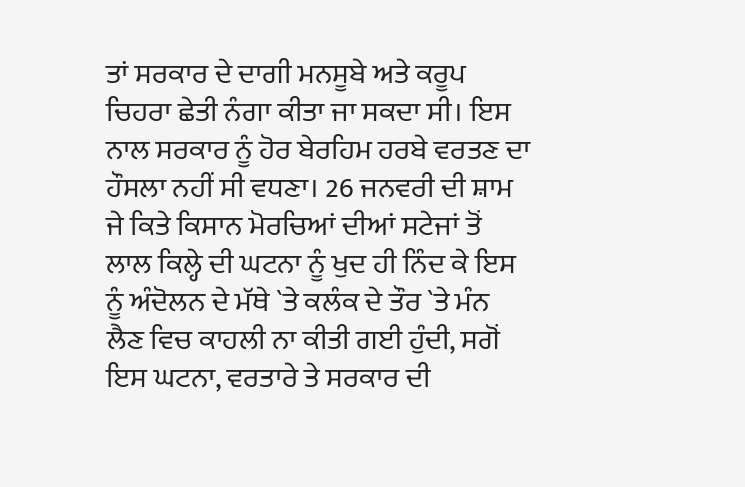ਤਾਂ ਸਰਕਾਰ ਦੇ ਦਾਗੀ ਮਨਸੂਬੇ ਅਤੇ ਕਰੂਪ ਚਿਹਰਾ ਛੇਤੀ ਨੰਗਾ ਕੀਤਾ ਜਾ ਸਕਦਾ ਸੀ। ਇਸ ਨਾਲ ਸਰਕਾਰ ਨੂੰ ਹੋਰ ਬੇਰਹਿਮ ਹਰਬੇ ਵਰਤਣ ਦਾ ਹੌਸਲਾ ਨਹੀਂ ਸੀ ਵਧਣਾ। 26 ਜਨਵਰੀ ਦੀ ਸ਼ਾਮ ਜੇ ਕਿਤੇ ਕਿਸਾਨ ਮੋਰਚਿਆਂ ਦੀਆਂ ਸਟੇਜਾਂ ਤੋਂ ਲਾਲ ਕਿਲ੍ਹੇ ਦੀ ਘਟਨਾ ਨੂੰ ਖੁਦ ਹੀ ਨਿੰਦ ਕੇ ਇਸ ਨੂੰ ਅੰਦੋਲਨ ਦੇ ਮੱਥੇ `ਤੇ ਕਲੰਕ ਦੇ ਤੌਰ `ਤੇ ਮੰਨ ਲੈਣ ਵਿਚ ਕਾਹਲੀ ਨਾ ਕੀਤੀ ਗਈ ਹੁੰਦੀ, ਸਗੋਂ ਇਸ ਘਟਨਾ, ਵਰਤਾਰੇ ਤੇ ਸਰਕਾਰ ਦੀ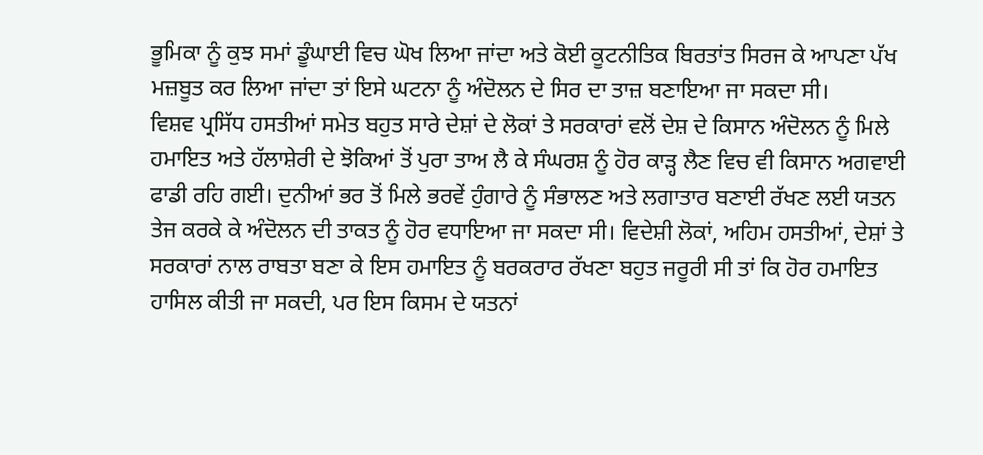ਭੂਮਿਕਾ ਨੂੰ ਕੁਝ ਸਮਾਂ ਡੂੰਘਾਈ ਵਿਚ ਘੋਖ ਲਿਆ ਜਾਂਦਾ ਅਤੇ ਕੋਈ ਕੂਟਨੀਤਿਕ ਬਿਰਤਾਂਤ ਸਿਰਜ ਕੇ ਆਪਣਾ ਪੱਖ ਮਜ਼ਬੂਤ ਕਰ ਲਿਆ ਜਾਂਦਾ ਤਾਂ ਇਸੇ ਘਟਨਾ ਨੂੰ ਅੰਦੋਲਨ ਦੇ ਸਿਰ ਦਾ ਤਾਜ਼ ਬਣਾਇਆ ਜਾ ਸਕਦਾ ਸੀ।
ਵਿਸ਼ਵ ਪ੍ਰਸਿੱਧ ਹਸਤੀਆਂ ਸਮੇਤ ਬਹੁਤ ਸਾਰੇ ਦੇਸ਼ਾਂ ਦੇ ਲੋਕਾਂ ਤੇ ਸਰਕਾਰਾਂ ਵਲੋਂ ਦੇਸ਼ ਦੇ ਕਿਸਾਨ ਅੰਦੋਲਨ ਨੂੰ ਮਿਲੇ ਹਮਾਇਤ ਅਤੇ ਹੱਲਾਸ਼ੇਰੀ ਦੇ ਝੋਕਿਆਂ ਤੋਂ ਪੁਰਾ ਤਾਅ ਲੈ ਕੇ ਸੰਘਰਸ਼ ਨੂੰ ਹੋਰ ਕਾੜ੍ਹ ਲੈਣ ਵਿਚ ਵੀ ਕਿਸਾਨ ਅਗਵਾਈ ਫਾਡੀ ਰਹਿ ਗਈ। ਦੁਨੀਆਂ ਭਰ ਤੋਂ ਮਿਲੇ ਭਰਵੇਂ ਹੁੰਗਾਰੇ ਨੂੰ ਸੰਭਾਲਣ ਅਤੇ ਲਗਾਤਾਰ ਬਣਾਈ ਰੱਖਣ ਲਈ ਯਤਨ ਤੇਜ ਕਰਕੇ ਕੇ ਅੰਦੋਲਨ ਦੀ ਤਾਕਤ ਨੂੰ ਹੋਰ ਵਧਾਇਆ ਜਾ ਸਕਦਾ ਸੀ। ਵਿਦੇਸ਼ੀ ਲੋਕਾਂ, ਅਹਿਮ ਹਸਤੀਆਂ, ਦੇਸ਼ਾਂ ਤੇ ਸਰਕਾਰਾਂ ਨਾਲ ਰਾਬਤਾ ਬਣਾ ਕੇ ਇਸ ਹਮਾਇਤ ਨੂੰ ਬਰਕਰਾਰ ਰੱਖਣਾ ਬਹੁਤ ਜਰੂਰੀ ਸੀ ਤਾਂ ਕਿ ਹੋਰ ਹਮਾਇਤ ਹਾਸਿਲ ਕੀਤੀ ਜਾ ਸਕਦੀ, ਪਰ ਇਸ ਕਿਸਮ ਦੇ ਯਤਨਾਂ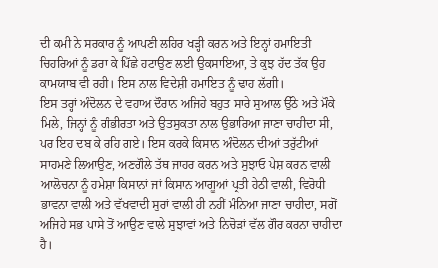ਦੀ ਕਮੀ ਨੇ ਸਰਕਾਰ ਨੂੰ ਆਪਣੀ ਲਹਿਰ ਖੜ੍ਹੀ ਕਰਨ ਅਤੇ ਇਨ੍ਹਾਂ ਹਮਾਇਤੀ ਚਿਹਰਿਆਂ ਨੂੰ ਡਰਾ ਕੇ ਪਿੱਛੇ ਹਟਾਉਣ ਲਈ ਉਕਸਾਇਆ, ਤੇ ਕੁਝ ਹੱਦ ਤੱਕ ਉਹ ਕਾਮਯਾਬ ਵੀ ਰਹੀ। ਇਸ ਨਾਲ ਵਿਦੇਸ਼ੀ ਹਮਾਇਤ ਨੂੰ ਢਾਹ ਲੱਗੀ।
ਇਸ ਤਰ੍ਹਾਂ ਅੰਦੋਲਨ ਦੇ ਵਹਾਅ ਦੌਰਾਨ ਅਜਿਹੇ ਬਹੁਤ ਸਾਰੇ ਸੁਆਲ ਉੱਠੇ ਅਤੇ ਮੌਕੇ ਮਿਲੇ, ਜਿਨ੍ਹਾਂ ਨੂੰ ਗੰਭੀਰਤਾ ਅਤੇ ਉਤਸੁਕਤਾ ਨਾਲ ਉਭਾਰਿਆ ਜਾਣਾ ਚਾਹੀਦਾ ਸੀ, ਪਰ ਇਹ ਦਬ ਕੇ ਰਹਿ ਗਏ। ਇਸ ਕਰਕੇ ਕਿਸਾਨ ਅੰਦੋਲਨ ਦੀਆਂ ਤਰੁੱਟੀਆਂ ਸਾਹਮਣੇ ਲਿਆਉਣ, ਅਣਗੌਲੇ ਤੱਥ ਜਾਹਰ ਕਰਨ ਅਤੇ ਸੁਝਾਓ ਪੇਸ਼ ਕਰਨ ਵਾਲੀ ਆਲੋਚਨਾ ਨੂੰ ਹਮੇਸ਼ਾ ਕਿਸਾਨਾਂ ਜਾਂ ਕਿਸਾਨ ਆਗੂਆਂ ਪ੍ਰਤੀ ਹੇਠੀ ਵਾਲੀ, ਵਿਰੋਧੀ ਭਾਵਨਾ ਵਾਲੀ ਅਤੇ ਵੱਖਵਾਦੀ ਸੁਰਾਂ ਵਾਲੀ ਹੀ ਨਹੀਂ ਮੰਨਿਆ ਜਾਣਾ ਚਾਹੀਦਾ, ਸਗੋਂ ਅਜਿਹੇ ਸਭ ਪਾਸੇ ਤੋਂ ਆਉਣ ਵਾਲੇ ਸੁਝਾਵਾਂ ਅਤੇ ਨਿਚੋੜਾਂ ਵੱਲ ਗੌਰ ਕਰਨਾ ਚਾਹੀਦਾ ਹੈ।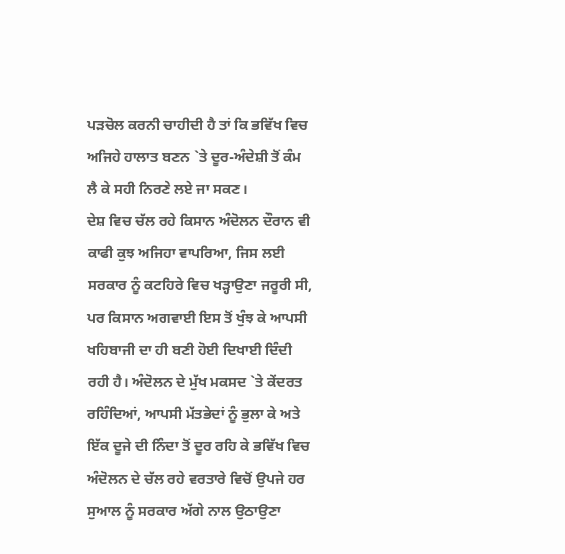ਪੜਚੋਲ ਕਰਨੀ ਚਾਹੀਦੀ ਹੈ ਤਾਂ ਕਿ ਭਵਿੱਖ ਵਿਚ ਅਜਿਹੇ ਹਾਲਾਤ ਬਣਨ `ਤੇ ਦੂਰ-ਅੰਦੇਸ਼ੀ ਤੋਂ ਕੰਮ ਲੈ ਕੇ ਸਹੀ ਨਿਰਣੇ ਲਏ ਜਾ ਸਕਣ।
ਦੇਸ਼ ਵਿਚ ਚੱਲ ਰਹੇ ਕਿਸਾਨ ਅੰਦੋਲਨ ਦੌਰਾਨ ਵੀ ਕਾਫੀ ਕੁਝ ਅਜਿਹਾ ਵਾਪਰਿਆ, ਜਿਸ ਲਈ ਸਰਕਾਰ ਨੂੰ ਕਟਹਿਰੇ ਵਿਚ ਖੜ੍ਹਾਉਣਾ ਜਰੂਰੀ ਸੀ, ਪਰ ਕਿਸਾਨ ਅਗਵਾਈ ਇਸ ਤੋਂ ਖੁੰਝ ਕੇ ਆਪਸੀ ਖਹਿਬਾਜੀ ਦਾ ਹੀ ਬਣੀ ਹੋਈ ਦਿਖਾਈ ਦਿੰਦੀ ਰਹੀ ਹੈ। ਅੰਦੋਲਨ ਦੇ ਮੁੱਖ ਮਕਸਦ `ਤੇ ਕੇਂਦਰਤ ਰਹਿੰਦਿਆਂ, ਆਪਸੀ ਮੱਤਭੇਦਾਂ ਨੂੰ ਭੁਲਾ ਕੇ ਅਤੇ ਇੱਕ ਦੂਜੇ ਦੀ ਨਿੰਦਾ ਤੋਂ ਦੂਰ ਰਹਿ ਕੇ ਭਵਿੱਖ ਵਿਚ ਅੰਦੋਲਨ ਦੇ ਚੱਲ ਰਹੇ ਵਰਤਾਰੇ ਵਿਚੋਂ ਉਪਜੇ ਹਰ ਸੁਆਲ ਨੂੰ ਸਰਕਾਰ ਅੱਗੇ ਨਾਲ ਉਠਾਉਣਾ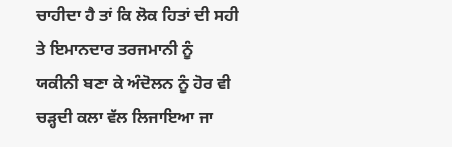ਚਾਹੀਦਾ ਹੈ ਤਾਂ ਕਿ ਲੋਕ ਹਿਤਾਂ ਦੀ ਸਹੀ ਤੇ ਇਮਾਨਦਾਰ ਤਰਜਮਾਨੀ ਨੂੰ ਯਕੀਨੀ ਬਣਾ ਕੇ ਅੰਦੋਲਨ ਨੂੰ ਹੋਰ ਵੀ ਚੜ੍ਹਦੀ ਕਲਾ ਵੱਲ ਲਿਜਾਇਆ ਜਾ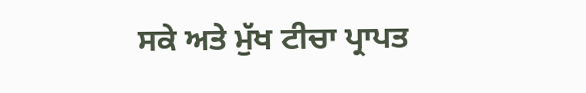ਸਕੇ ਅਤੇ ਮੁੱਖ ਟੀਚਾ ਪ੍ਰਾਪਤ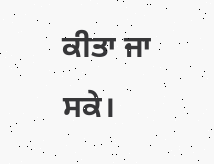ਕੀਤਾ ਜਾ ਸਕੇ।